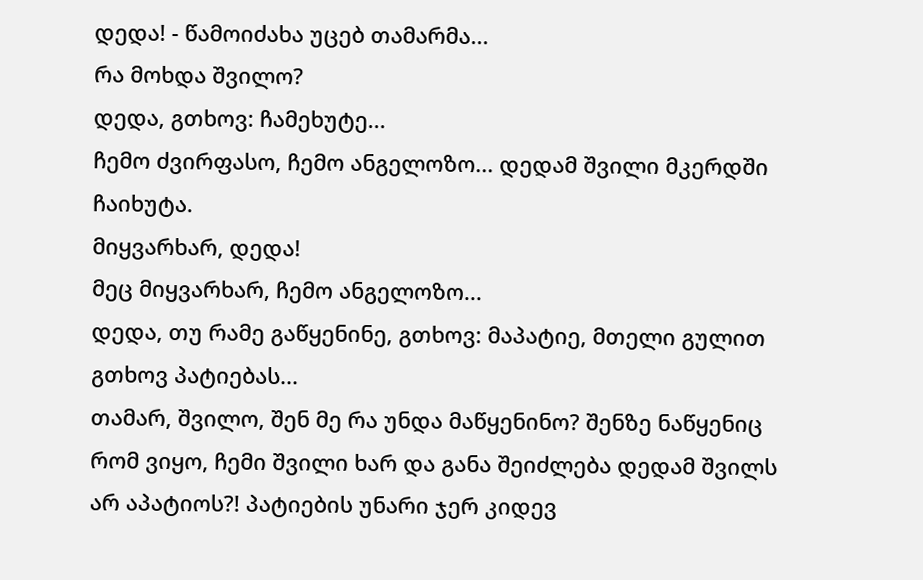დედა! - წამოიძახა უცებ თამარმა...
რა მოხდა შვილო?
დედა, გთხოვ: ჩამეხუტე...
ჩემო ძვირფასო, ჩემო ანგელოზო... დედამ შვილი მკერდში ჩაიხუტა.
მიყვარხარ, დედა!
მეც მიყვარხარ, ჩემო ანგელოზო...
დედა, თუ რამე გაწყენინე, გთხოვ: მაპატიე, მთელი გულით გთხოვ პატიებას...
თამარ, შვილო, შენ მე რა უნდა მაწყენინო? შენზე ნაწყენიც რომ ვიყო, ჩემი შვილი ხარ და განა შეიძლება დედამ შვილს არ აპატიოს?! პატიების უნარი ჯერ კიდევ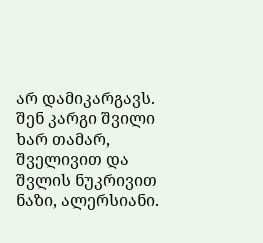არ დამიკარგავს.
შენ კარგი შვილი ხარ თამარ, შველივით და შვლის ნუკრივით ნაზი, ალერსიანი.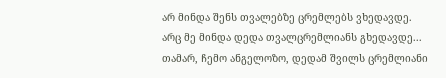არ მინდა შენს თვალებზე ცრემლებს ვხედავდე.
არც მე მინდა დედა თვალცრემლიანს გხედავდე...
თამარ, ჩემო ანგელოზო, დედამ შვილს ცრემლიანი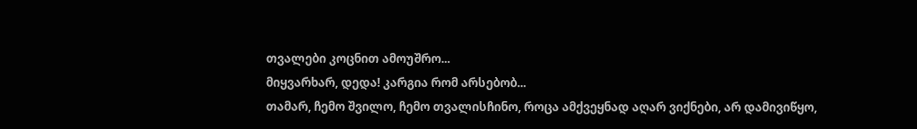თვალები კოცნით ამოუშრო...
მიყვარხარ, დედა! კარგია რომ არსებობ...
თამარ, ჩემო შვილო, ჩემო თვალისჩინო, როცა ამქვეყნად აღარ ვიქნები, არ დამივიწყო,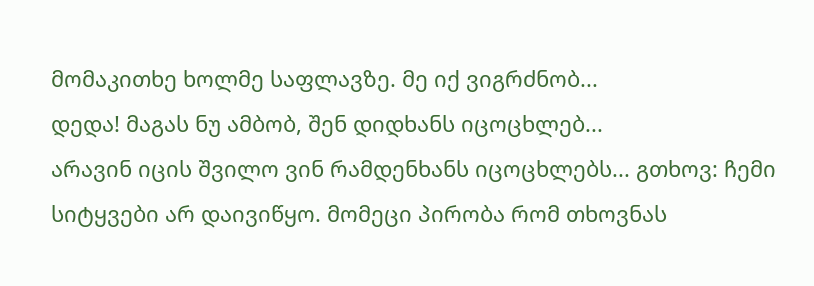მომაკითხე ხოლმე საფლავზე. მე იქ ვიგრძნობ...
დედა! მაგას ნუ ამბობ, შენ დიდხანს იცოცხლებ...
არავინ იცის შვილო ვინ რამდენხანს იცოცხლებს... გთხოვ: ჩემი სიტყვები არ დაივიწყო. მომეცი პირობა რომ თხოვნას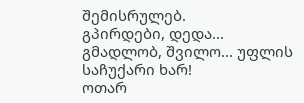შემისრულებ.
გპირდები, დედა...
გმადლობ, შვილო... უფლის საჩუქარი ხარ!
ოთარ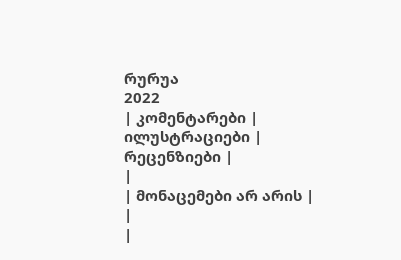რურუა
2022
| კომენტარები |
ილუსტრაციები |
რეცენზიები |
|
| მონაცემები არ არის |
|
|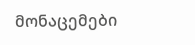მონაცემები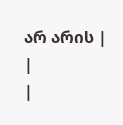არ არის |
|
|